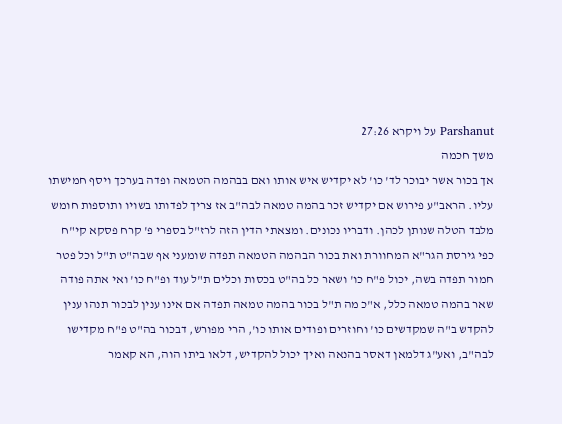Parshanut על ויקרא 27:26
משך חכמה
אך בכור אשר יבוכר לד' כו' לא יקדיש איש אותו ואם בבהמה הטמאה ופדה בערכך ויסף חמישתו עליו. הראב"ע פירוש אם יקדיש זכר בהמה טמאה לבה"ב אז צריך לפדותו בשויו ותוספות חומש מלבד הטלה שנותן לכהן. ודבריו נכונים. ומצאתי הדין הזה לרז"ל בספרי פ' קרח פסקא קי"ח כפי גירסת הגר"א המחוורת ואת בכור הבהמה הטמאה תפדה שומעני אף שבה"ט ת"ל וכל פטר חמור תפדה בשה, יכול פ"ח כו' ושאר כל בה"ט בכסות וכלים ת"ל עוד ופ"ח כו' ואי אתה פודה שאר בהמה טמאה כלל, א"כ מה ת"ל בכור בהמה טמאה תפדה אם אינו ענין לבכור תנהו ענין להקדש ב"ה שמקדשים כו' וחוזרים ופודים אותו כו', הרי מפורש, דבכור בה"ט פ"ח מקדישו לבה"ב, ואע"ג דלמאן דאסר בהנאה ואיך יכול להקדיש, דלאו ביתו הוה, הא קאמר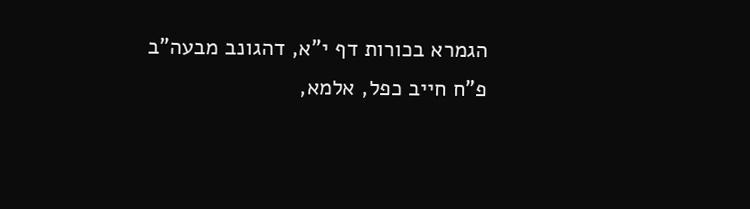הגמרא בכורות דף י"א, דהגונב מבעה"ב פ"ח חייב כפל, אלמא,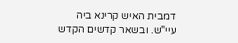דמבית האיש קרינא ביה עיי"ש. ובשאר קדשים הקדש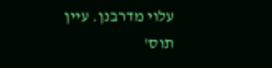עלוי מדרבנן. עיין תוס'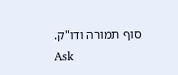סוף תמורה ודו"ק.
Ask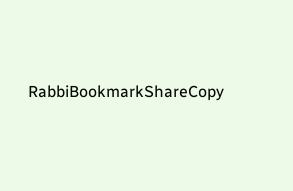RabbiBookmarkShareCopy